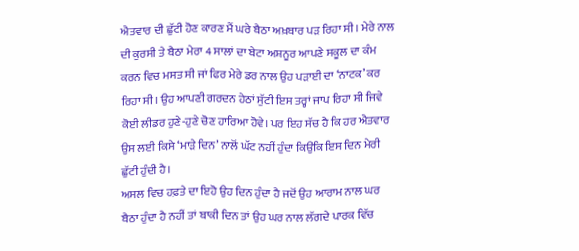ਐਤਵਾਰ ਦੀ ਛੁੱਟੀ ਹੋਣ ਕਾਰਣ ਮੈਂ ਘਰੇ ਬੈਠਾ ਅਖ਼ਬਾਰ ਪੜ ਰਿਹਾ ਸੀ। ਮੇਰੇ ਨਾਲ ਦੀ ਕੁਰਸੀ ਤੇ ਬੈਠਾ ਮੇਰਾ 4 ਸਾਲਾਂ ਦਾ ਬੇਟਾ ਅਸ਼ਨੂਰ ਆਪਣੇ ਸਕੂਲ ਦਾ ਕੰਮ ਕਰਨ ਵਿਚ ਮਸਤ ਸੀ ਜਾਂ ਫਿਰ ਮੇਰੇ ਡਰ ਨਾਲ ਉਹ ਪੜਾਈ ਦਾ ‘ਨਾਟਕ’ ਕਰ ਰਿਹਾ ਸੀ। ਉਹ ਆਪਣੀ ਗਰਦਨ ਹੇਠਾਂ ਸੁੱਟੀ ਇਸ ਤਰ੍ਹਾਂ ਜਾਪ ਰਿਹਾ ਸੀ ਜਿਵੇ ਕੋਈ ਲੀਡਰ ਹੁਣੇ-ਹੁਣੇ ਚੋਣ ਹਾਰਿਆ ਹੋਵੇ। ਪਰ ਇਹ ਸੱਚ ਹੈ ਕਿ ਹਰ ਐਤਵਾਰ ਉਸ ਲਈ ਕਿਸੇ ‘ਮਾੜੇ ਦਿਨ’ ਨਾਲੋਂ ਘੱਟ ਨਹੀਂ ਹੁੰਦਾ ਕਿਉਂਕਿ ਇਸ ਦਿਨ ਮੇਰੀ ਛੁੱਟੀ ਹੁੰਦੀ ਹੈ।
ਅਸਲ ਵਿਚ ਹਫ਼ਤੇ ਦਾ ਇਹੋ ਉਹ ਦਿਨ ਹੁੰਦਾ ਹੈ ਜਦੋਂ ਉਹ ਆਰਾਮ ਨਾਲ ਘਰ ਬੈਠਾ ਹੁੰਦਾ ਹੈ ਨਹੀਂ ਤਾਂ ਬਾਕੀ ਦਿਨ ਤਾਂ ਉਹ ਘਰ ਨਾਲ ਲੱਗਦੇ ਪਾਰਕ ਵਿੱਚ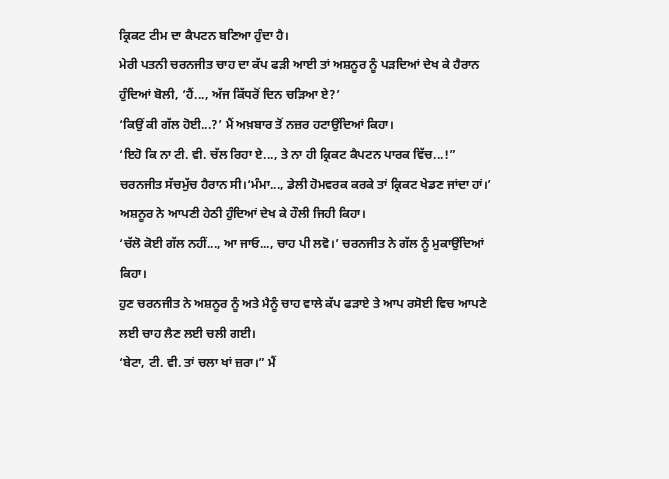ਕ੍ਰਿਕਟ ਟੀਮ ਦਾ ਕੈਪਟਨ ਬਣਿਆ ਹੁੰਦਾ ਹੈ।
ਮੇਰੀ ਪਤਨੀ ਚਰਨਜੀਤ ਚਾਹ ਦਾ ਕੱਪ ਫੜੀ ਆਈ ਤਾਂ ਅਸ਼ਨੂਰ ਨੂੰ ਪੜਦਿਆਂ ਦੇਖ ਕੇ ਹੈਰਾਨ ਹੁੰਦਿਆਂ ਬੋਲੀ, ‘ਹੈਂ..., ਅੱਜ ਕਿੱਧਰੋਂ ਦਿਨ ਚੜਿਆ ਏ?’
‘ਕਿਉਂ ਕੀ ਗੱਲ ਹੋਈ...?’ ਮੈਂ ਅਖ਼ਬਾਰ ਤੋਂ ਨਜ਼ਰ ਹਟਾਉਂਦਿਆਂ ਕਿਹਾ।
‘ਇਹੋ ਕਿ ਨਾ ਟੀ. ਵੀ. ਚੱਲ ਰਿਹਾ ਏ..., ਤੇ ਨਾ ਹੀ ਕ੍ਰਿਕਟ ਕੈਪਟਨ ਪਾਰਕ ਵਿੱਚ...!” ਚਰਨਜੀਤ ਸੱਚਮੁੱਚ ਹੈਰਾਨ ਸੀ।‘ਮੰਮਾ..., ਡੇਲੀ ਹੋਮਵਰਕ ਕਰਕੇ ਤਾਂ ਕ੍ਰਿਕਟ ਖੇਡਣ ਜਾਂਦਾ ਹਾਂ।’ ਅਸ਼ਨੂਰ ਨੇ ਆਪਣੀ ਹੇਠੀ ਹੁੰਦਿਆਂ ਦੇਖ ਕੇ ਹੌਲੀ ਜਿਹੀ ਕਿਹਾ।
‘ਚੱਲੋ ਕੋਈ ਗੱਲ ਨਹੀਂ..., ਆ ਜਾਓ..., ਚਾਹ ਪੀ ਲਵੋ।’ ਚਰਨਜੀਤ ਨੇ ਗੱਲ ਨੂੰ ਮੁਕਾਉਂਦਿਆਂ ਕਿਹਾ।
ਹੁਣ ਚਰਨਜੀਤ ਨੇ ਅਸ਼ਨੂਰ ਨੂੰ ਅਤੇ ਮੈਨੂੰ ਚਾਹ ਵਾਲੇ ਕੱਪ ਫੜਾਏ ਤੇ ਆਪ ਰਸੋਈ ਵਿਚ ਆਪਣੇ ਲਈ ਚਾਹ ਲੈਣ ਲਈ ਚਲੀ ਗਈ।
‘ਬੇਟਾ, ਟੀ. ਵੀ. ਤਾਂ ਚਲਾ ਖਾਂ ਜ਼ਰਾ।” ਮੈਂ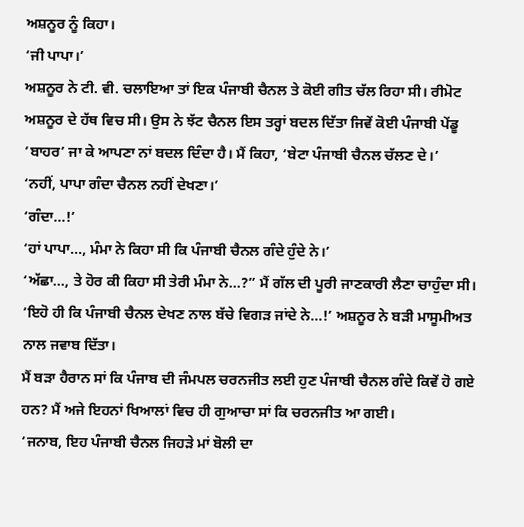ਅਸ਼ਨੂਰ ਨੂੰ ਕਿਹਾ।
‘ਜੀ ਪਾਪਾ।’
ਅਸ਼ਨੂਰ ਨੇ ਟੀ. ਵੀ. ਚਲਾਇਆ ਤਾਂ ਇਕ ਪੰਜਾਬੀ ਚੈਨਲ ਤੇ ਕੋਈ ਗੀਤ ਚੱਲ ਰਿਹਾ ਸੀ। ਰੀਮੋਟ ਅਸ਼ਨੂਰ ਦੇ ਹੱਥ ਵਿਚ ਸੀ। ਉਸ ਨੇ ਝੱਟ ਚੈਨਲ ਇਸ ਤਰ੍ਹਾਂ ਬਦਲ ਦਿੱਤਾ ਜਿਵੇਂ ਕੋਈ ਪੰਜਾਬੀ ਪੇਂਡੂ ‘ਬਾਹਰ’ ਜਾ ਕੇ ਆਪਣਾ ਨਾਂ ਬਦਲ ਦਿੰਦਾ ਹੈ। ਮੈਂ ਕਿਹਾ, ‘ਬੇਟਾ ਪੰਜਾਬੀ ਚੈਨਲ ਚੱਲਣ ਦੇ।’
‘ਨਹੀਂ, ਪਾਪਾ ਗੰਦਾ ਚੈਨਲ ਨਹੀਂ ਦੇਖਣਾ।’
‘ਗੰਦਾ...!’
‘ਹਾਂ ਪਾਪਾ..., ਮੰਮਾ ਨੇ ਕਿਹਾ ਸੀ ਕਿ ਪੰਜਾਬੀ ਚੈਨਲ ਗੰਦੇ ਹੁੰਦੇ ਨੇ।’
‘ਅੱਛਾ..., ਤੇ ਹੋਰ ਕੀ ਕਿਹਾ ਸੀ ਤੇਰੀ ਮੰਮਾ ਨੇ...?” ਮੈਂ ਗੱਲ ਦੀ ਪੂਰੀ ਜਾਣਕਾਰੀ ਲੈਣਾ ਚਾਹੁੰਦਾ ਸੀ।
‘ਇਹੋ ਹੀ ਕਿ ਪੰਜਾਬੀ ਚੈਨਲ ਦੇਖਣ ਨਾਲ ਬੱਚੇ ਵਿਗੜ ਜਾਂਦੇ ਨੇ...!’ ਅਸ਼ਨੂਰ ਨੇ ਬੜੀ ਮਾਸੂਮੀਅਤ ਨਾਲ ਜਵਾਬ ਦਿੱਤਾ।
ਮੈਂ ਬੜਾ ਹੈਰਾਨ ਸਾਂ ਕਿ ਪੰਜਾਬ ਦੀ ਜੰਮਪਲ ਚਰਨਜੀਤ ਲਈ ਹੁਣ ਪੰਜਾਬੀ ਚੈਨਲ ਗੰਦੇ ਕਿਵੇਂ ਹੋ ਗਏ ਹਨ? ਮੈਂ ਅਜੇ ਇਹਨਾਂ ਖਿਆਲਾਂ ਵਿਚ ਹੀ ਗੁਆਚਾ ਸਾਂ ਕਿ ਚਰਨਜੀਤ ਆ ਗਈ।
‘ਜਨਾਬ, ਇਹ ਪੰਜਾਬੀ ਚੈਨਲ ਜਿਹੜੇ ਮਾਂ ਬੋਲੀ ਦਾ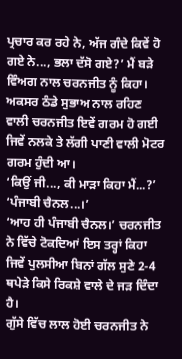ਪ੍ਰਚਾਰ ਕਰ ਰਹੇ ਨੇ, ਅੱਜ ਗੰਦੇ ਕਿਵੇਂ ਹੋ ਗਏ ਨੇ..., ਭਲਾ ਦੱਸੋ ਗਏ?’ ਮੈਂ ਬੜੇ ਵਿੰਅਗ ਨਾਲ ਚਰਨਜੀਤ ਨੂੰ ਕਿਹਾ।
ਅਕਸਰ ਠੰਡੇ ਸੁਭਾਅ ਨਾਲ ਰਹਿਣ ਵਾਲੀ ਚਰਨਜੀਤ ਇਵੇਂ ਗਰਮ ਹੋ ਗਈ ਜਿਵੇਂ ਨਲਕੇ ਤੇ ਲੱਗੀ ਪਾਣੀ ਵਾਲੀ ਮੋਟਰ ਗਰਮ ਹੁੰਦੀ ਆ।
‘ਕਿਉਂ ਜੀ..., ਕੀ ਮਾੜਾ ਕਿਹਾ ਮੈਂ...?’
‘ਪੰਜਾਬੀ ਚੈਨਲ...।’
‘ਆਹ ਹੀ ਪੰਜਾਬੀ ਚੈਨਲ।’ ਚਰਨਜੀਤ ਨੇ ਵਿੱਚੇ ਟੋਕਦਿਆਂ ਇਸ ਤਰ੍ਹਾਂ ਕਿਹਾ ਜਿਵੇਂ ਪੁਲਸੀਆ ਬਿਨਾਂ ਗੱਲ ਸੁਣੇ 2-4 ਥਪੇੜੇ ਕਿਸੇ ਰਿਕਸ਼ੇ ਵਾਲੇ ਦੇ ਜੜ ਦਿੰਦਾ ਹੈ।
ਗੁੱਸੇ ਵਿੱਚ ਲਾਲ ਹੋਈ ਚਰਨਜੀਤ ਨੇ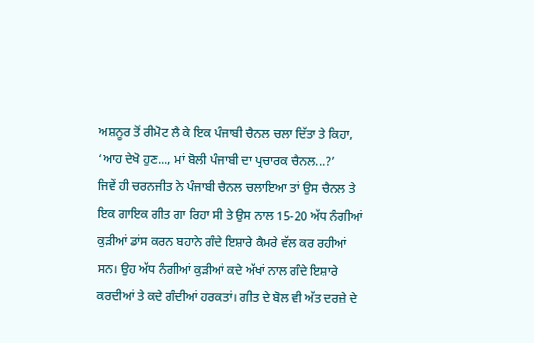ਅਸ਼ਨੂਰ ਤੋਂ ਰੀਮੋਟ ਲੈ ਕੇ ਇਕ ਪੰਜਾਬੀ ਚੈਨਲ ਚਲਾ ਦਿੱਤਾ ਤੇ ਕਿਹਾ, ‘ਆਹ ਦੇਖੋ ਹੁਣ..., ਮਾਂ ਬੋਲੀ ਪੰਜਾਬੀ ਦਾ ਪ੍ਰਚਾਰਕ ਚੈਨਲ...?’
ਜਿਵੇਂ ਹੀ ਚਰਨਜੀਤ ਨੇ ਪੰਜਾਬੀ ਚੈਨਲ ਚਲਾਇਆ ਤਾਂ ਉਸ ਚੈਨਲ ਤੇ ਇਕ ਗਾਇਕ ਗੀਤ ਗਾ ਰਿਹਾ ਸੀ ਤੇ ਉਸ ਨਾਲ 15-20 ਅੱਧ ਨੰਗੀਆਂ ਕੁੜੀਆਂ ਡਾਂਸ ਕਰਨ ਬਹਾਨੇ ਗੰਦੇ ਇਸ਼ਾਰੇ ਕੈਮਰੇ ਵੱਲ ਕਰ ਰਹੀਆਂ ਸਨ। ਉਹ ਅੱਧ ਨੰਗੀਆਂ ਕੁੜੀਆਂ ਕਦੇ ਅੱਖਾਂ ਨਾਲ ਗੰਦੇ ਇਸ਼ਾਰੇ ਕਰਦੀਆਂ ਤੇ ਕਦੇ ਗੰਦੀਆਂ ਹਰਕਤਾਂ। ਗੀਤ ਦੇ ਬੋਲ ਵੀ ਅੱਤ ਦਰਜ਼ੇ ਦੇ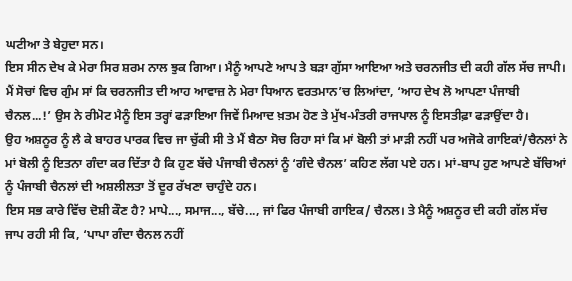ਘਟੀਆ ਤੇ ਬੇਹੁਦਾ ਸਨ।
ਇਸ ਸੀਨ ਦੇਖ ਕੇ ਮੇਰਾ ਸਿਰ ਸ਼ਰਮ ਨਾਲ ਝੁਕ ਗਿਆ। ਮੈਨੂੰ ਆਪਣੇ ਆਪ ਤੇ ਬੜਾ ਗੁੱਸਾ ਆਇਆ ਅਤੇ ਚਰਨਜੀਤ ਦੀ ਕਹੀ ਗੱਲ ਸੱਚ ਜਾਪੀ। ਮੈਂ ਸੋਚਾਂ ਵਿਚ ਗੁੰਮ ਸਾਂ ਕਿ ਚਰਨਜੀਤ ਦੀ ਆਹ ਆਵਾਜ਼ ਨੇ ਮੇਰਾ ਧਿਆਨ ਵਰਤਮਾਨ’ਚ ਲਿਆਂਦਾ, ‘ਆਹ ਦੇਖ ਲੋ ਆਪਣਾ ਪੰਜਾਬੀ ਚੈਨਲ...!’ ਉਸ ਨੇ ਰੀਮੋਟ ਮੈਨੂੰ ਇਸ ਤਰ੍ਹਾਂ ਫੜਾਇਆ ਜਿਵੇਂ ਮਿਆਦ ਖ਼ਤਮ ਹੋਣ ਤੇ ਮੁੱਖ-ਮੰਤਰੀ ਰਾਜਪਾਲ ਨੂੰ ਇਸਤੀਫ਼ਾ ਫੜਾਉਂਦਾ ਹੈ।
ਉਹ ਅਸ਼ਨੂਰ ਨੂੰ ਲੈ ਕੇ ਬਾਹਰ ਪਾਰਕ ਵਿਚ ਜਾ ਚੁੱਕੀ ਸੀ ਤੇ ਮੈਂ ਬੈਠਾ ਸੋਚ ਰਿਹਾ ਸਾਂ ਕਿ ਮਾਂ ਬੋਲੀ ਤਾਂ ਮਾੜੀ ਨਹੀਂ ਪਰ ਅਜੋਕੇ ਗਾਇਕਾਂ/ਚੈਨਲਾਂ ਨੇ ਮਾਂ ਬੋਲੀ ਨੂੰ ਇਤਨਾ ਗੰਦਾ ਕਰ ਦਿੱਤਾ ਹੈ ਕਿ ਹੁਣ ਬੱਚੇ ਪੰਜਾਬੀ ਚੈਨਲਾਂ ਨੂੰ ‘ਗੰਦੇ ਚੈਨਲ’ ਕਹਿਣ ਲੱਗ ਪਏ ਹਨ। ਮਾਂ-ਬਾਪ ਹੁਣ ਆਪਣੇ ਬੱਚਿਆਂ ਨੂੰ ਪੰਜਾਬੀ ਚੈਨਲਾਂ ਦੀ ਅਸ਼ਲੀਲਤਾ ਤੋਂ ਦੂਰ ਰੱਖਣਾ ਚਾਹੁੰਦੇ ਹਨ।
ਇਸ ਸਭ ਕਾਰੇ ਵਿੱਚ ਦੋਸ਼ੀ ਕੌਣ ਹੈ? ਮਾਪੇ..., ਸਮਾਜ..., ਬੱਚੇ..., ਜਾਂ ਫਿਰ ਪੰਜਾਬੀ ਗਾਇਕ/ ਚੈਨਲ। ਤੇ ਮੈਨੂੰ ਅਸ਼ਨੂਰ ਦੀ ਕਹੀ ਗੱਲ ਸੱਚ ਜਾਪ ਰਹੀ ਸੀ ਕਿ, ‘ਪਾਪਾ ਗੰਦਾ ਚੈਨਲ ਨਹੀਂ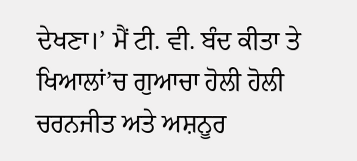ਦੇਖਣਾ।’ ਮੈਂ ਟੀ. ਵੀ. ਬੰਦ ਕੀਤਾ ਤੇ ਖਿਆਲਾਂ’ਚ ਗੁਆਚਾ ਹੋਲੀ ਹੋਲੀ ਚਰਨਜੀਤ ਅਤੇ ਅਸ਼ਨੂਰ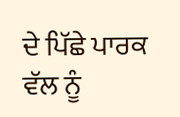ਦੇ ਪਿੱਛੇ ਪਾਰਕ ਵੱਲ ਨੂੰ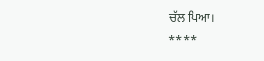ਚੱਲ ਪਿਆ।
****